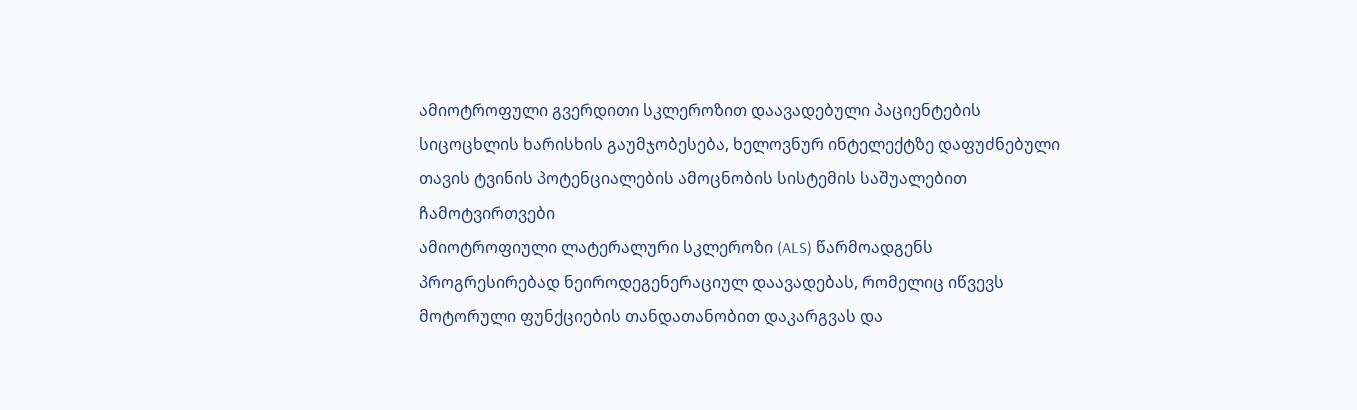ამიოტროფული გვერდითი სკლეროზით დაავადებული პაციენტების სიცოცხლის ხარისხის გაუმჯობესება, ხელოვნურ ინტელექტზე დაფუძნებული თავის ტვინის პოტენციალების ამოცნობის სისტემის საშუალებით
ჩამოტვირთვები
ამიოტროფიული ლატერალური სკლეროზი (ALS) წარმოადგენს პროგრესირებად ნეიროდეგენერაციულ დაავადებას, რომელიც იწვევს მოტორული ფუნქციების თანდათანობით დაკარგვას და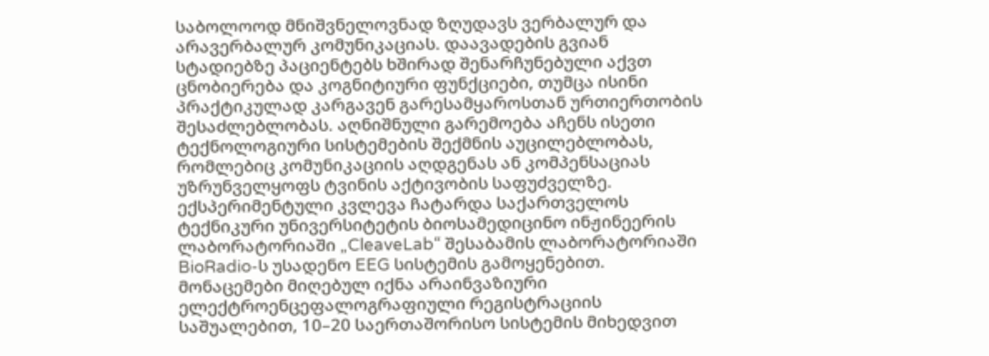საბოლოოდ მნიშვნელოვნად ზღუდავს ვერბალურ და არავერბალურ კომუნიკაციას. დაავადების გვიან სტადიებზე პაციენტებს ხშირად შენარჩუნებული აქვთ ცნობიერება და კოგნიტიური ფუნქციები, თუმცა ისინი პრაქტიკულად კარგავენ გარესამყაროსთან ურთიერთობის შესაძლებლობას. აღნიშნული გარემოება აჩენს ისეთი ტექნოლოგიური სისტემების შექმნის აუცილებლობას, რომლებიც კომუნიკაციის აღდგენას ან კომპენსაციას უზრუნველყოფს ტვინის აქტივობის საფუძველზე.
ექსპერიმენტული კვლევა ჩატარდა საქართველოს ტექნიკური უნივერსიტეტის ბიოსამედიცინო ინჟინეერის ლაბორატორიაში „CleaveLab“ შესაბამის ლაბორატორიაში BioRadio-ს უსადენო EEG სისტემის გამოყენებით. მონაცემები მიღებულ იქნა არაინვაზიური ელექტროენცეფალოგრაფიული რეგისტრაციის საშუალებით, 10–20 საერთაშორისო სისტემის მიხედვით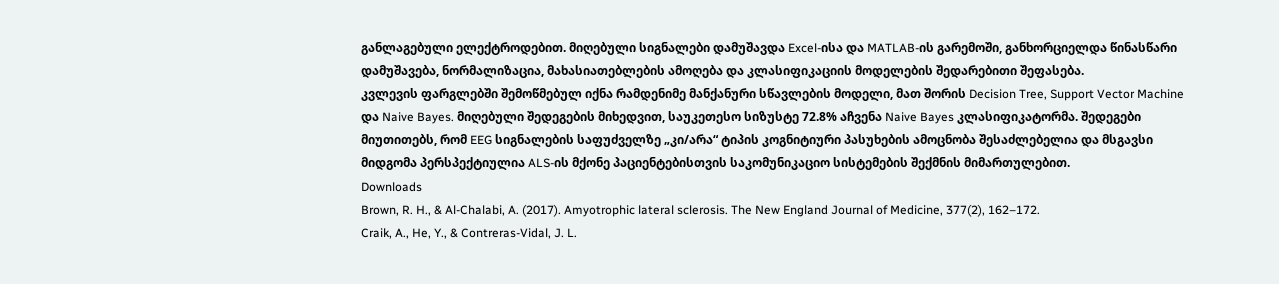განლაგებული ელექტროდებით. მიღებული სიგნალები დამუშავდა Excel-ისა და MATLAB-ის გარემოში, განხორციელდა წინასწარი დამუშავება, ნორმალიზაცია, მახასიათებლების ამოღება და კლასიფიკაციის მოდელების შედარებითი შეფასება.
კვლევის ფარგლებში შემოწმებულ იქნა რამდენიმე მანქანური სწავლების მოდელი, მათ შორის Decision Tree, Support Vector Machine და Naive Bayes. მიღებული შედეგების მიხედვით, საუკეთესო სიზუსტე 72.8% აჩვენა Naive Bayes კლასიფიკატორმა. შედეგები მიუთითებს, რომ EEG სიგნალების საფუძველზე „კი/არა“ ტიპის კოგნიტიური პასუხების ამოცნობა შესაძლებელია და მსგავსი მიდგომა პერსპექტიულია ALS-ის მქონე პაციენტებისთვის საკომუნიკაციო სისტემების შექმნის მიმართულებით.
Downloads
Brown, R. H., & Al-Chalabi, A. (2017). Amyotrophic lateral sclerosis. The New England Journal of Medicine, 377(2), 162–172.
Craik, A., He, Y., & Contreras-Vidal, J. L.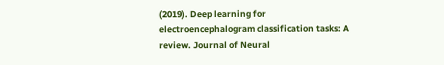(2019). Deep learning for electroencephalogram classification tasks: A review. Journal of Neural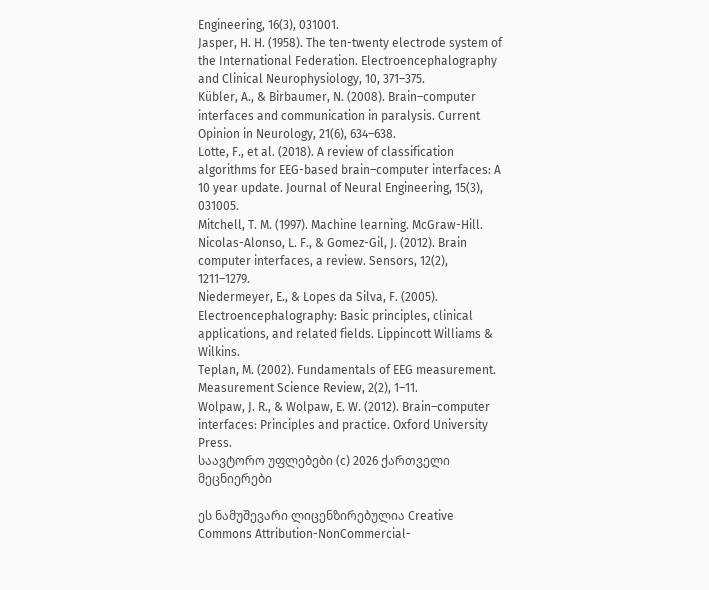Engineering, 16(3), 031001.
Jasper, H. H. (1958). The ten-twenty electrode system of the International Federation. Electroencephalography and Clinical Neurophysiology, 10, 371–375.
Kübler, A., & Birbaumer, N. (2008). Brain–computer interfaces and communication in paralysis. Current Opinion in Neurology, 21(6), 634–638.
Lotte, F., et al. (2018). A review of classification algorithms for EEG-based brain–computer interfaces: A 10 year update. Journal of Neural Engineering, 15(3), 031005.
Mitchell, T. M. (1997). Machine learning. McGraw-Hill.
Nicolas-Alonso, L. F., & Gomez-Gil, J. (2012). Brain computer interfaces, a review. Sensors, 12(2), 1211–1279.
Niedermeyer, E., & Lopes da Silva, F. (2005). Electroencephalography: Basic principles, clinical applications, and related fields. Lippincott Williams & Wilkins.
Teplan, M. (2002). Fundamentals of EEG measurement. Measurement Science Review, 2(2), 1–11.
Wolpaw, J. R., & Wolpaw, E. W. (2012). Brain–computer interfaces: Principles and practice. Oxford University Press.
საავტორო უფლებები (c) 2026 ქართველი მეცნიერები

ეს ნამუშევარი ლიცენზირებულია Creative Commons Attribution-NonCommercial-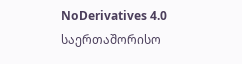NoDerivatives 4.0 საერთაშორისო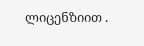ლიცენზიით .